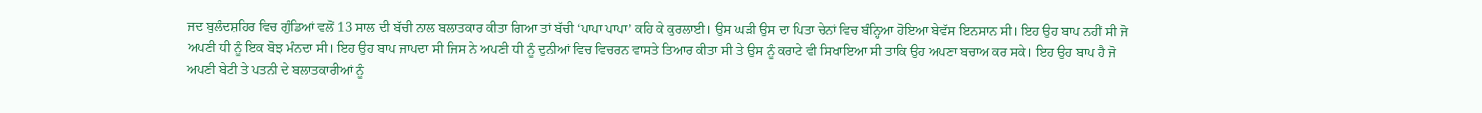ਜਦ ਬੁਲੰਦਸ਼ਹਿਰ ਵਿਚ ਗੁੰਡਿਆਂ ਵਲੋਂ 13 ਸਾਲ ਦੀ ਬੱਚੀ ਨਾਲ ਬਲਾਤਕਾਰ ਕੀਤਾ ਗਿਆ ਤਾਂ ਬੱਚੀ ‘ਪਾਪਾ ਪਾਪਾ’ ਕਹਿ ਕੇ ਕੁਰਲਾਈ। ਉਸ ਘੜੀ ਉਸ ਦਾ ਪਿਤਾ ਚੇਨਾਂ ਵਿਚ ਬੰਨ੍ਹਿਆ ਹੋਇਆ ਬੇਵੱਸ ਇਨਸਾਨ ਸੀ। ਇਹ ਉਹ ਬਾਪ ਨਹੀਂ ਸੀ ਜੋ ਅਪਣੀ ਧੀ ਨੂੰ ਇਕ ਬੋਝ ਮੰਨਦਾ ਸੀ। ਇਹ ਉਹ ਬਾਪ ਜਾਪਦਾ ਸੀ ਜਿਸ ਨੇ ਅਪਣੀ ਧੀ ਨੂੰ ਦੁਨੀਆਂ ਵਿਚ ਵਿਚਰਨ ਵਾਸਤੇ ਤਿਆਰ ਕੀਤਾ ਸੀ ਤੇ ਉਸ ਨੂੰ ਕਰਾਟੇ ਵੀ ਸਿਖਾਇਆ ਸੀ ਤਾਕਿ ਉਹ ਅਪਣਾ ਬਚਾਅ ਕਰ ਸਕੇ। ਇਹ ਉਹ ਬਾਪ ਹੈ ਜੋ ਅਪਣੀ ਬੇਟੀ ਤੇ ਪਤਨੀ ਦੇ ਬਲਾਤਕਾਰੀਆਂ ਨੂੰ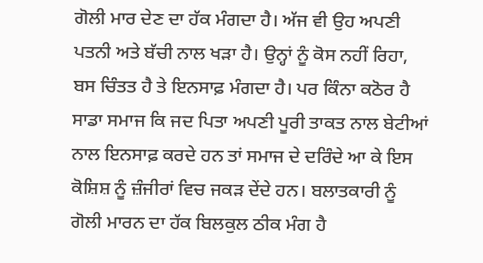ਗੋਲੀ ਮਾਰ ਦੇਣ ਦਾ ਹੱਕ ਮੰਗਦਾ ਹੈ। ਅੱਜ ਵੀ ਉਹ ਅਪਣੀ ਪਤਨੀ ਅਤੇ ਬੱਚੀ ਨਾਲ ਖੜਾ ਹੈ। ਉਨ੍ਹਾਂ ਨੂੰ ਕੋਸ ਨਹੀਂ ਰਿਹਾ, ਬਸ ਚਿੰਤਤ ਹੈ ਤੇ ਇਨਸਾਫ਼ ਮੰਗਦਾ ਹੈ। ਪਰ ਕਿੰਨਾ ਕਠੋਰ ਹੈ ਸਾਡਾ ਸਮਾਜ ਕਿ ਜਦ ਪਿਤਾ ਅਪਣੀ ਪੂਰੀ ਤਾਕਤ ਨਾਲ ਬੇਟੀਆਂ ਨਾਲ ਇਨਸਾਫ਼ ਕਰਦੇ ਹਨ ਤਾਂ ਸਮਾਜ ਦੇ ਦਰਿੰਦੇ ਆ ਕੇ ਇਸ ਕੋਸ਼ਿਸ਼ ਨੂੰ ਜ਼ੰਜੀਰਾਂ ਵਿਚ ਜਕੜ ਦੇਂਦੇ ਹਨ। ਬਲਾਤਕਾਰੀ ਨੂੰ ਗੋਲੀ ਮਾਰਨ ਦਾ ਹੱਕ ਬਿਲਕੁਲ ਠੀਕ ਮੰਗ ਹੈ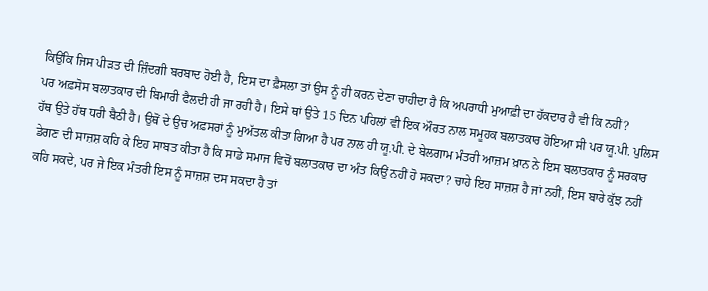ਕਿਉਂਕਿ ਜਿਸ ਪੀੜਤ ਦੀ ਜ਼ਿੰਦਗੀ ਬਰਬਾਦ ਹੋਈ ਹੈ, ਇਸ ਦਾ ਫ਼ੈਸਲਾ ਤਾਂ ਉਸ ਨੂੰ ਹੀ ਕਰਨ ਦੇਣਾ ਚਾਹੀਦਾ ਹੈ ਕਿ ਅਪਰਾਧੀ ਮੁਆਫ਼ੀ ਦਾ ਹੱਕਦਾਰ ਹੈ ਵੀ ਕਿ ਨਹੀਂ?
ਪਰ ਅਫ਼ਸੋਸ ਬਲਾਤਕਾਰ ਦੀ ਬਿਮਾਰੀ ਫੈਲਦੀ ਹੀ ਜਾ ਰਹੀ ਹੈ। ਇਸੇ ਥਾਂ ਉਤੇ 15 ਦਿਨ ਪਹਿਲਾਂ ਵੀ ਇਕ ਔਰਤ ਨਾਲ ਸਮੂਹਕ ਬਲਾਤਕਾਰ ਹੋਇਆ ਸੀ ਪਰ ਯੂ.ਪੀ. ਪੁਲਿਸ ਹੱਥ ਉਤੇ ਹੱਥ ਧਰੀ ਬੈਠੀ ਹੈ। ਉਥੋਂ ਦੇ ਉਚ ਅਫ਼ਸਰਾਂ ਨੂੰ ਮੁਅੱਤਲ ਕੀਤਾ ਗਿਆ ਹੈ ਪਰ ਨਾਲ ਹੀ ਯੂ.ਪੀ. ਦੇ ਬੇਲਗਾਮ ਮੰਤਰੀ ਆਜ਼ਮ ਖ਼ਾਨ ਨੇ ਇਸ ਬਲਾਤਕਾਰ ਨੂੰ ਸਰਕਾਰ ਡੇਗਣ ਦੀ ਸਾਜ਼ਸ਼ ਕਹਿ ਕੇ ਇਹ ਸਾਬਤ ਕੀਤਾ ਹੈ ਕਿ ਸਾਡੇ ਸਮਾਜ ਵਿਚੋਂ ਬਲਾਤਕਾਰ ਦਾ ਅੰਤ ਕਿਉਂ ਨਹੀਂ ਹੋ ਸਕਦਾ? ਚਾਹੇ ਇਹ ਸਾਜ਼ਸ਼ ਹੈ ਜਾਂ ਨਹੀਂ, ਇਸ ਬਾਰੇ ਕੁੱਝ ਨਹੀਂ ਕਹਿ ਸਕਦੇ, ਪਰ ਜੇ ਇਕ ਮੰਤਰੀ ਇਸ ਨੂੰ ਸਾਜ਼ਸ਼ ਦਸ ਸਕਦਾ ਹੈ ਤਾਂ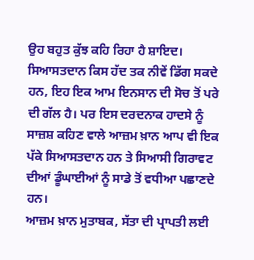ਉਹ ਬਹੁਤ ਕੁੱਝ ਕਹਿ ਰਿਹਾ ਹੈ ਸ਼ਾਇਦ। ਸਿਆਸਤਦਾਨ ਕਿਸ ਹੱਦ ਤਕ ਨੀਵੇਂ ਡਿੱਗ ਸਕਦੇ ਹਨ, ਇਹ ਇਕ ਆਮ ਇਨਸਾਨ ਦੀ ਸੋਚ ਤੋਂ ਪਰੇ ਦੀ ਗੱਲ ਹੈ। ਪਰ ਇਸ ਦਰਦਨਾਕ ਹਾਦਸੇ ਨੂੰ ਸਾਜ਼ਸ਼ ਕਹਿਣ ਵਾਲੇ ਆਜ਼ਮ ਖ਼ਾਨ ਆਪ ਵੀ ਇਕ ਪੱਕੇ ਸਿਆਸਤਦਾਨ ਹਨ ਤੇ ਸਿਆਸੀ ਗਿਰਾਵਟ ਦੀਆਂ ਡੂੰਘਾਈਆਂ ਨੂੰ ਸਾਡੇ ਤੋਂ ਵਧੀਆ ਪਛਾਣਦੇ ਹਨ।
ਆਜ਼ਮ ਖ਼ਾਨ ਮੁਤਾਬਕ, ਸੱਤਾ ਦੀ ਪ੍ਰਾਪਤੀ ਲਈ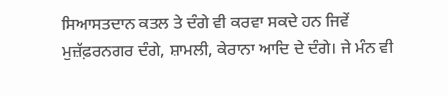ਸਿਆਸਤਦਾਨ ਕਤਲ ਤੇ ਦੰਗੇ ਵੀ ਕਰਵਾ ਸਕਦੇ ਹਨ ਜਿਵੇਂ ਮੁਜ਼ੱਫ਼ਰਨਗਰ ਦੰਗੇ, ਸ਼ਾਮਲੀ, ਕੇਰਾਨਾ ਆਦਿ ਦੇ ਦੰਗੇ। ਜੇ ਮੰਨ ਵੀ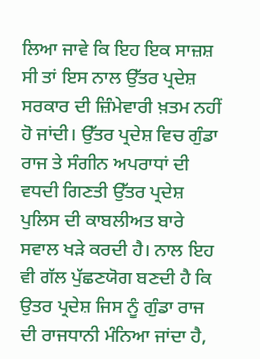ਲਿਆ ਜਾਵੇ ਕਿ ਇਹ ਇਕ ਸਾਜ਼ਸ਼ ਸੀ ਤਾਂ ਇਸ ਨਾਲ ਉੱਤਰ ਪ੍ਰਦੇਸ਼ ਸਰਕਾਰ ਦੀ ਜ਼ਿੰਮੇਵਾਰੀ ਖ਼ਤਮ ਨਹੀਂ ਹੋ ਜਾਂਦੀ। ਉੱਤਰ ਪ੍ਰਦੇਸ਼ ਵਿਚ ਗੁੰਡਾ ਰਾਜ ਤੇ ਸੰਗੀਨ ਅਪਰਾਧਾਂ ਦੀ ਵਧਦੀ ਗਿਣਤੀ ਉੱਤਰ ਪ੍ਰਦੇਸ਼ ਪੁਲਿਸ ਦੀ ਕਾਬਲੀਅਤ ਬਾਰੇ ਸਵਾਲ ਖੜੇ ਕਰਦੀ ਹੈ। ਨਾਲ ਇਹ ਵੀ ਗੱਲ ਪੁੱਛਣਯੋਗ ਬਣਦੀ ਹੈ ਕਿ ਉਤਰ ਪ੍ਰਦੇਸ਼ ਜਿਸ ਨੂੰ ਗੁੰਡਾ ਰਾਜ ਦੀ ਰਾਜਧਾਨੀ ਮੰਨਿਆ ਜਾਂਦਾ ਹੈ,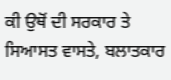ਕੀ ਉਥੋਂ ਦੀ ਸਰਕਾਰ ਤੇ ਸਿਆਸਤ ਵਾਸਤੇ, ਬਲਾਤਕਾਰ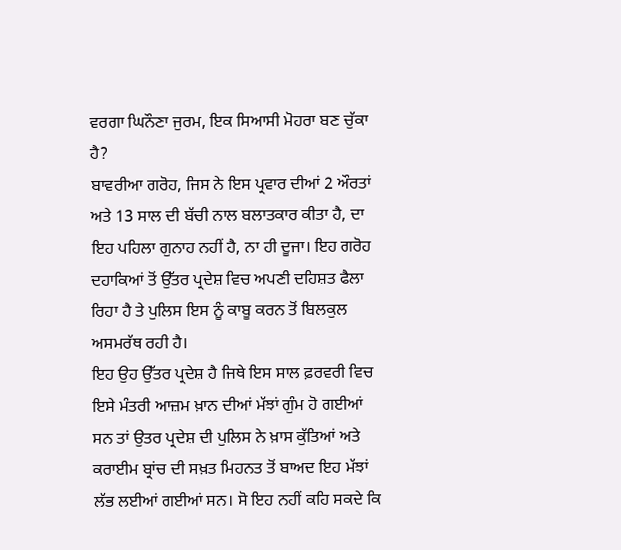ਵਰਗਾ ਘਿਨੌਣਾ ਜੁਰਮ, ਇਕ ਸਿਆਸੀ ਮੋਹਰਾ ਬਣ ਚੁੱਕਾ ਹੈ?
ਬਾਵਰੀਆ ਗਰੋਹ, ਜਿਸ ਨੇ ਇਸ ਪ੍ਰਵਾਰ ਦੀਆਂ 2 ਔਰਤਾਂ ਅਤੇ 13 ਸਾਲ ਦੀ ਬੱਚੀ ਨਾਲ ਬਲਾਤਕਾਰ ਕੀਤਾ ਹੈ, ਦਾ ਇਹ ਪਹਿਲਾ ਗੁਨਾਹ ਨਹੀਂ ਹੈ, ਨਾ ਹੀ ਦੂਜਾ। ਇਹ ਗਰੋਹ ਦਹਾਕਿਆਂ ਤੋਂ ਉੱਤਰ ਪ੍ਰਦੇਸ਼ ਵਿਚ ਅਪਣੀ ਦਹਿਸ਼ਤ ਫੈਲਾ ਰਿਹਾ ਹੈ ਤੇ ਪੁਲਿਸ ਇਸ ਨੂੰ ਕਾਬੂ ਕਰਨ ਤੋਂ ਬਿਲਕੁਲ ਅਸਮਰੱਥ ਰਹੀ ਹੈ।
ਇਹ ਉਹ ਉੱਤਰ ਪ੍ਰਦੇਸ਼ ਹੈ ਜਿਥੇ ਇਸ ਸਾਲ ਫ਼ਰਵਰੀ ਵਿਚ ਇਸੇ ਮੰਤਰੀ ਆਜ਼ਮ ਖ਼ਾਨ ਦੀਆਂ ਮੱਝਾਂ ਗੁੰਮ ਹੋ ਗਈਆਂ ਸਨ ਤਾਂ ਉਤਰ ਪ੍ਰਦੇਸ਼ ਦੀ ਪੁਲਿਸ ਨੇ ਖ਼ਾਸ ਕੁੱਤਿਆਂ ਅਤੇ ਕਰਾਈਮ ਬ੍ਰਾਂਚ ਦੀ ਸਖ਼ਤ ਮਿਹਨਤ ਤੋਂ ਬਾਅਦ ਇਹ ਮੱਝਾਂ ਲੱਭ ਲਈਆਂ ਗਈਆਂ ਸਨ। ਸੋ ਇਹ ਨਹੀਂ ਕਹਿ ਸਕਦੇ ਕਿ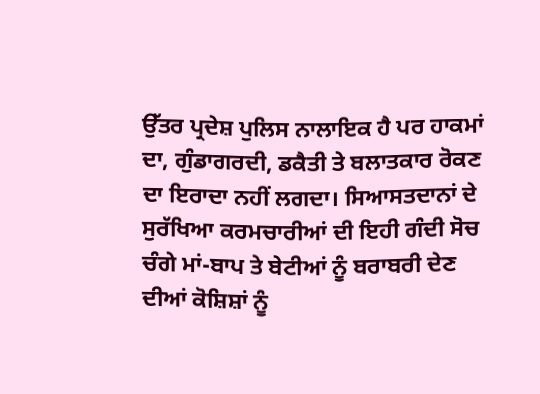ਉੱਤਰ ਪ੍ਰਦੇਸ਼ ਪੁਲਿਸ ਨਾਲਾਇਕ ਹੈ ਪਰ ਹਾਕਮਾਂ ਦਾ, ਗੁੰਡਾਗਰਦੀ, ਡਕੈਤੀ ਤੇ ਬਲਾਤਕਾਰ ਰੋਕਣ ਦਾ ਇਰਾਦਾ ਨਹੀਂ ਲਗਦਾ। ਸਿਆਸਤਦਾਨਾਂ ਦੇ ਸੁਰੱਖਿਆ ਕਰਮਚਾਰੀਆਂ ਦੀ ਇਹੀ ਗੰਦੀ ਸੋਚ ਚੰਗੇ ਮਾਂ-ਬਾਪ ਤੇ ਬੇਟੀਆਂ ਨੂੰ ਬਰਾਬਰੀ ਦੇਣ ਦੀਆਂ ਕੋਸ਼ਿਸ਼ਾਂ ਨੂੰ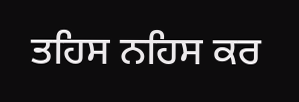ਤਹਿਸ ਨਹਿਸ ਕਰ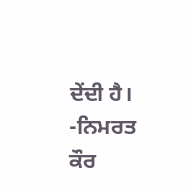ਦੇਂਦੀ ਹੈ।
-ਨਿਮਰਤ ਕੌਰ